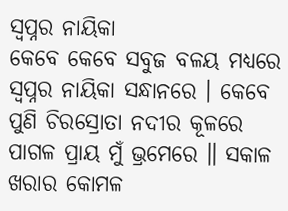ସ୍ୱପ୍ନର ନାୟିକା
କେବେ କେବେ ସବୁଜ ବଳୟ ମଧ୍ୟରେ ସ୍ୱପ୍ନର ନାୟିକା ସନ୍ଧାନରେ । କେବେ ପୁଣି ଚିରସ୍ରୋତା ନଦୀର କୂଳରେ ପାଗଳ ପ୍ରାୟ ମୁଁ ଭ୍ରମେରେ ॥ ସକାଳ ଖରାର କୋମଳ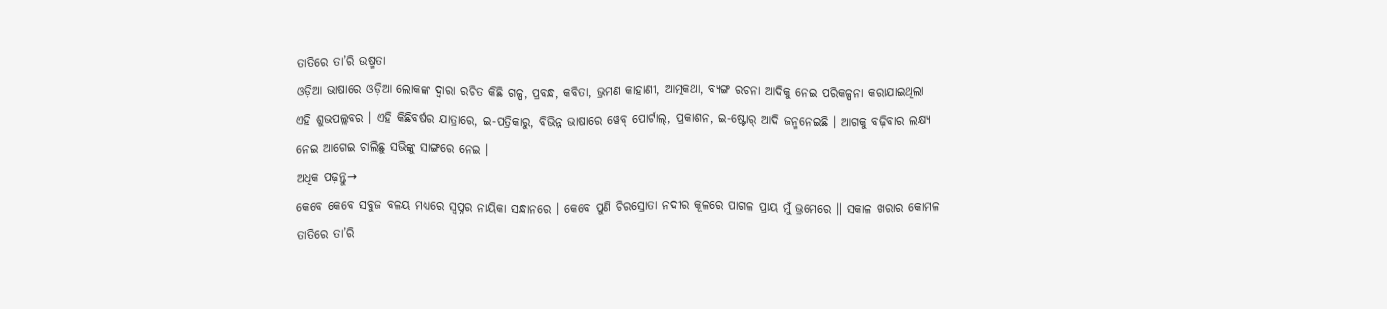ତାତିରେ ତା’ରି ଉଷ୍ମତା
ଓଡ଼ିଆ ଭାଷାରେ ଓଡ଼ିଆ ଲୋକଙ୍କ ଦ୍ୱାରା ରଚିତ କିଛି ଗଳ୍ପ, ପ୍ରବନ୍ଧ, କବିତା, ଭ୍ରମଣ କାହାଣୀ, ଆତ୍ମକଥା, ବ୍ୟଙ୍ଗ ରଚନା ଆଦିକୁ ନେଇ ପରିକଳ୍ପନା କରାଯାଇଥିଲା ଏହି ଶୁଭପଲ୍ଲବର । ଏହି କିଛିବର୍ଷର ଯାତ୍ରାରେ, ଇ-ପତ୍ରିକାରୁ, ବିଭିନ୍ନ ଭାଷାରେ ୱେବ୍ ପୋର୍ଟାଲ୍, ପ୍ରକାଶନ, ଇ-ଷ୍ଟୋର୍ ଆଦି ଜନ୍ମନେଇଛି । ଆଗକୁ ବଢ଼ିବାର ଲକ୍ଷ୍ୟ ନେଇ ଆଗେଇ ଚାଲିଛୁ ସଭିଙ୍କୁ ସାଙ୍ଗରେ ନେଇ ।
ଅଧିକ ପଢ଼ନ୍ତୁ→
କେବେ କେବେ ସବୁଜ ବଳୟ ମଧ୍ୟରେ ସ୍ୱପ୍ନର ନାୟିକା ସନ୍ଧାନରେ । କେବେ ପୁଣି ଚିରସ୍ରୋତା ନଦୀର କୂଳରେ ପାଗଳ ପ୍ରାୟ ମୁଁ ଭ୍ରମେରେ ॥ ସକାଳ ଖରାର କୋମଳ ତାତିରେ ତା’ରି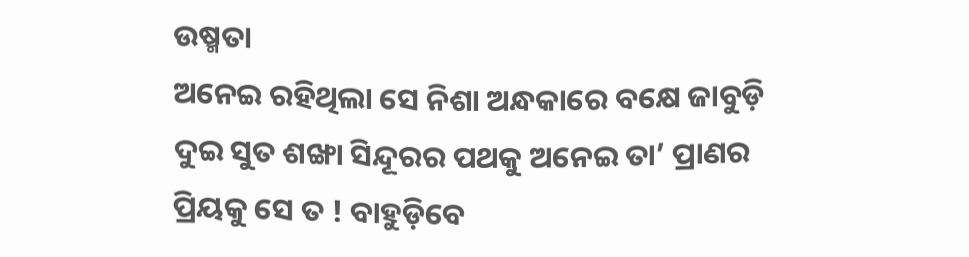ଉଷ୍ମତା
ଅନେଇ ରହିଥିଲା ସେ ନିଶା ଅନ୍ଧକାରେ ବକ୍ଷେ ଜାବୁଡ଼ି ଦୁଇ ସୁତ ଶଙ୍ଖା ସିନ୍ଦୂରର ପଥକୁ ଅନେଇ ତା’ ପ୍ରାଣର ପ୍ରିୟକୁ ସେ ତ ! ବାହୁଡ଼ିବେ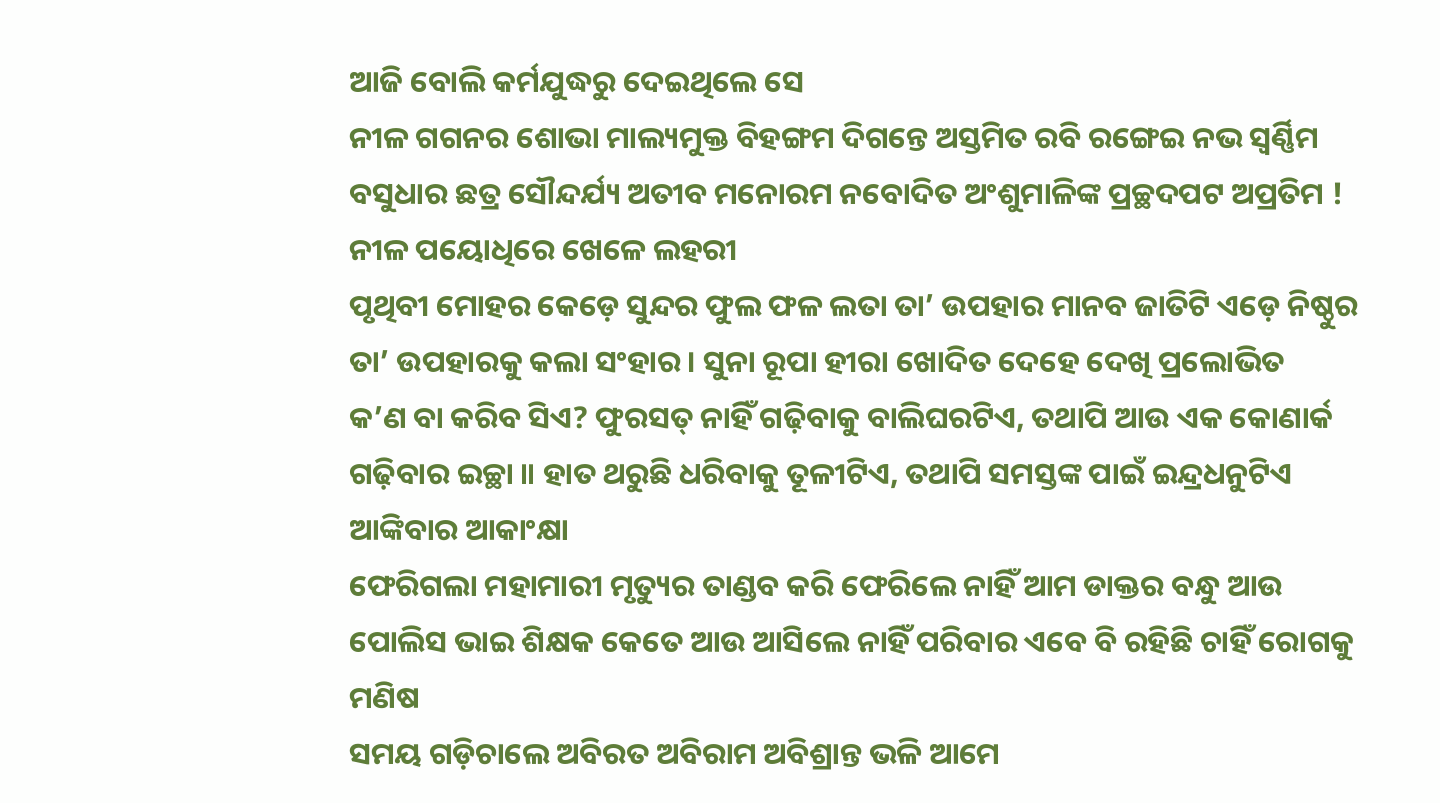ଆଜି ବୋଲି କର୍ମଯୁଦ୍ଧରୁ ଦେଇଥିଲେ ସେ
ନୀଳ ଗଗନର ଶୋଭା ମାଲ୍ୟମୁକ୍ତ ବିହଙ୍ଗମ ଦିଗନ୍ତେ ଅସ୍ତମିତ ରବି ରଙ୍ଗେଇ ନଭ ସ୍ୱର୍ଣ୍ଣିମ ବସୁଧାର ଛତ୍ର ସୌନ୍ଦର୍ଯ୍ୟ ଅତୀବ ମନୋରମ ନବୋଦିତ ଅଂଶୁମାଳିଙ୍କ ପ୍ରଚ୍ଛଦପଟ ଅପ୍ରତିମ ! ନୀଳ ପୟୋଧିରେ ଖେଳେ ଲହରୀ
ପୃଥିବୀ ମୋହର କେଡ଼େ ସୁନ୍ଦର ଫୁଲ ଫଳ ଲତା ତା’ ଉପହାର ମାନବ ଜାତିଟି ଏଡ଼େ ନିଷ୍ଠୁର ତା’ ଉପହାରକୁ କଲା ସଂହାର । ସୁନା ରୂପା ହୀରା ଖୋଦିତ ଦେହେ ଦେଖି ପ୍ରଲୋଭିତ
କ’ଣ ବା କରିବ ସିଏ? ଫୁରସତ୍ ନାହିଁ ଗଢ଼ିବାକୁ ବାଲିଘରଟିଏ, ତଥାପି ଆଉ ଏକ କୋଣାର୍କ ଗଢ଼ିବାର ଇଚ୍ଛା ॥ ହାତ ଥରୁଛି ଧରିବାକୁ ତୂଳୀଟିଏ, ତଥାପି ସମସ୍ତଙ୍କ ପାଇଁ ଇନ୍ଦ୍ରଧନୁଟିଏ ଆଙ୍କିବାର ଆକାଂକ୍ଷା
ଫେରିଗଲା ମହାମାରୀ ମୃତ୍ୟୁର ତାଣ୍ଡବ କରି ଫେରିଲେ ନାହିଁ ଆମ ଡାକ୍ତର ବନ୍ଧୁ ଆଉ ପୋଲିସ ଭାଇ ଶିକ୍ଷକ କେତେ ଆଉ ଆସିଲେ ନାହିଁ ପରିବାର ଏବେ ବି ରହିଛି ଚାହିଁ ରୋଗକୁ ମଣିଷ
ସମୟ ଗଡ଼ିଚାଲେ ଅବିରତ ଅବିରାମ ଅବିଶ୍ରାନ୍ତ ଭଳି ଆମେ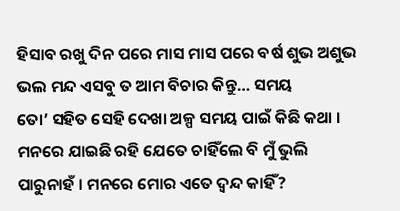ହିସାବ ରଖୁ ଦିନ ପରେ ମାସ ମାସ ପରେ ବର୍ଷ ଶୁଭ ଅଶୁଭ ଭଲ ମନ୍ଦ ଏସବୁ ତ ଆମ ବିଚାର କିନ୍ତୁ… ସମୟ
ତୋ’ ସହିତ ସେହି ଦେଖା ଅଳ୍ପ ସମୟ ପାଇଁ କିଛି କଥା । ମନରେ ଯାଇଛି ରହି ଯେତେ ଚାହିଁଲେ ବି ମୁଁ ଭୁଲି ପାରୁନାହଁ । ମନରେ ମୋର ଏତେ ଦ୍ୱନ୍ଦ କାହିଁ?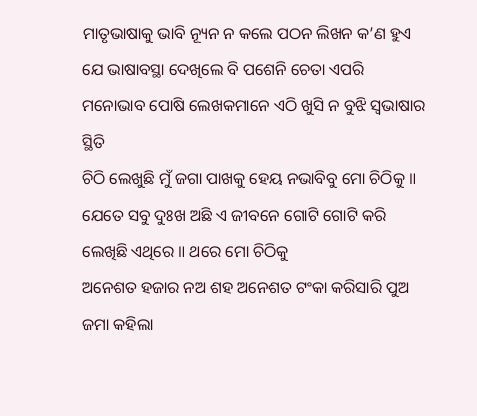ମାତୃଭାଷାକୁ ଭାବି ନ୍ୟୂନ ନ କଲେ ପଠନ ଲିଖନ କ’ଣ ହୁଏ ଯେ ଭାଷାବସ୍ଥା ଦେଖିଲେ ବି ପଶେନି ଚେତା ଏପରି ମନୋଭାବ ପୋଷି ଲେଖକମାନେ ଏଠି ଖୁସି ନ ବୁଝି ସ୍ୱଭାଷାର ସ୍ଥିତି
ଚିଠି ଲେଖୁଛି ମୁଁ ଜଗା ପାଖକୁ ହେୟ ନଭାବିବୁ ମୋ ଚିଠିକୁ ॥ ଯେତେ ସବୁ ଦୁଃଖ ଅଛି ଏ ଜୀବନେ ଗୋଟି ଗୋଟି କରି ଲେଖିଛି ଏଥିରେ ॥ ଥରେ ମୋ ଚିଠିକୁ
ଅନେଶତ ହଜାର ନଅ ଶହ ଅନେଶତ ଟଂକା କରିସାରି ପୁଅ ଜମା କହିଲା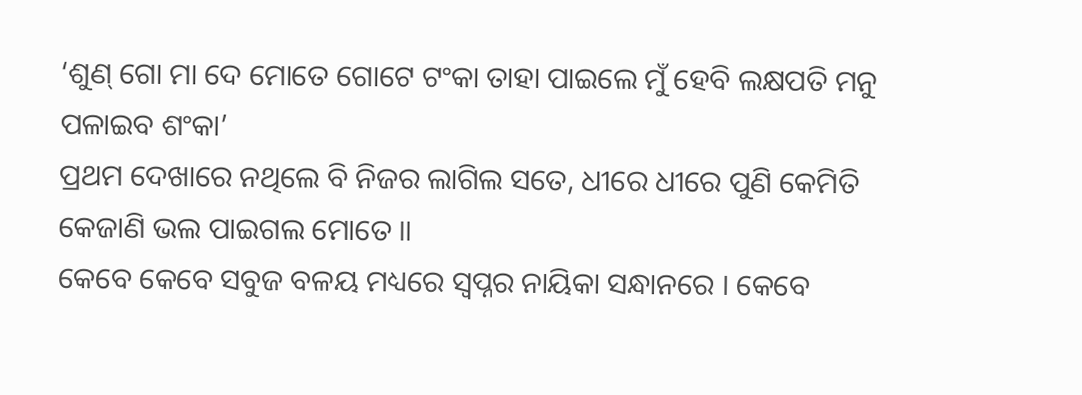‘ଶୁଣ୍ ଗୋ ମା ଦେ ମୋତେ ଗୋଟେ ଟଂକା ତାହା ପାଇଲେ ମୁଁ ହେବି ଲକ୍ଷପତି ମନୁ ପଳାଇବ ଶଂକା’
ପ୍ରଥମ ଦେଖାରେ ନଥିଲେ ବି ନିଜର ଲାଗିଲ ସତେ, ଧୀରେ ଧୀରେ ପୁଣି କେମିତି କେଜାଣି ଭଲ ପାଇଗଲ ମୋତେ ॥
କେବେ କେବେ ସବୁଜ ବଳୟ ମଧ୍ୟରେ ସ୍ୱପ୍ନର ନାୟିକା ସନ୍ଧାନରେ । କେବେ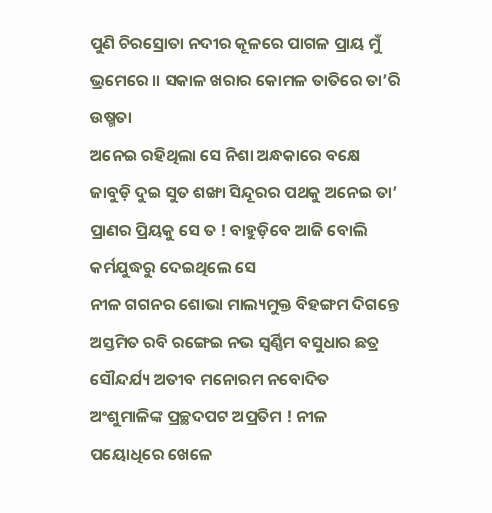ପୁଣି ଚିରସ୍ରୋତା ନଦୀର କୂଳରେ ପାଗଳ ପ୍ରାୟ ମୁଁ ଭ୍ରମେରେ ॥ ସକାଳ ଖରାର କୋମଳ ତାତିରେ ତା’ରି ଉଷ୍ମତା
ଅନେଇ ରହିଥିଲା ସେ ନିଶା ଅନ୍ଧକାରେ ବକ୍ଷେ ଜାବୁଡ଼ି ଦୁଇ ସୁତ ଶଙ୍ଖା ସିନ୍ଦୂରର ପଥକୁ ଅନେଇ ତା’ ପ୍ରାଣର ପ୍ରିୟକୁ ସେ ତ ! ବାହୁଡ଼ିବେ ଆଜି ବୋଲି କର୍ମଯୁଦ୍ଧରୁ ଦେଇଥିଲେ ସେ
ନୀଳ ଗଗନର ଶୋଭା ମାଲ୍ୟମୁକ୍ତ ବିହଙ୍ଗମ ଦିଗନ୍ତେ ଅସ୍ତମିତ ରବି ରଙ୍ଗେଇ ନଭ ସ୍ୱର୍ଣ୍ଣିମ ବସୁଧାର ଛତ୍ର ସୌନ୍ଦର୍ଯ୍ୟ ଅତୀବ ମନୋରମ ନବୋଦିତ ଅଂଶୁମାଳିଙ୍କ ପ୍ରଚ୍ଛଦପଟ ଅପ୍ରତିମ ! ନୀଳ ପୟୋଧିରେ ଖେଳେ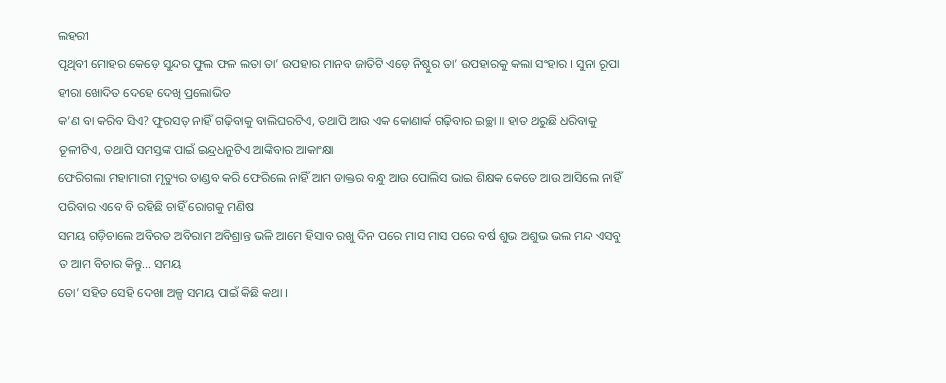ଲହରୀ
ପୃଥିବୀ ମୋହର କେଡ଼େ ସୁନ୍ଦର ଫୁଲ ଫଳ ଲତା ତା’ ଉପହାର ମାନବ ଜାତିଟି ଏଡ଼େ ନିଷ୍ଠୁର ତା’ ଉପହାରକୁ କଲା ସଂହାର । ସୁନା ରୂପା ହୀରା ଖୋଦିତ ଦେହେ ଦେଖି ପ୍ରଲୋଭିତ
କ’ଣ ବା କରିବ ସିଏ? ଫୁରସତ୍ ନାହିଁ ଗଢ଼ିବାକୁ ବାଲିଘରଟିଏ, ତଥାପି ଆଉ ଏକ କୋଣାର୍କ ଗଢ଼ିବାର ଇଚ୍ଛା ॥ ହାତ ଥରୁଛି ଧରିବାକୁ ତୂଳୀଟିଏ, ତଥାପି ସମସ୍ତଙ୍କ ପାଇଁ ଇନ୍ଦ୍ରଧନୁଟିଏ ଆଙ୍କିବାର ଆକାଂକ୍ଷା
ଫେରିଗଲା ମହାମାରୀ ମୃତ୍ୟୁର ତାଣ୍ଡବ କରି ଫେରିଲେ ନାହିଁ ଆମ ଡାକ୍ତର ବନ୍ଧୁ ଆଉ ପୋଲିସ ଭାଇ ଶିକ୍ଷକ କେତେ ଆଉ ଆସିଲେ ନାହିଁ ପରିବାର ଏବେ ବି ରହିଛି ଚାହିଁ ରୋଗକୁ ମଣିଷ
ସମୟ ଗଡ଼ିଚାଲେ ଅବିରତ ଅବିରାମ ଅବିଶ୍ରାନ୍ତ ଭଳି ଆମେ ହିସାବ ରଖୁ ଦିନ ପରେ ମାସ ମାସ ପରେ ବର୍ଷ ଶୁଭ ଅଶୁଭ ଭଲ ମନ୍ଦ ଏସବୁ ତ ଆମ ବିଚାର କିନ୍ତୁ… ସମୟ
ତୋ’ ସହିତ ସେହି ଦେଖା ଅଳ୍ପ ସମୟ ପାଇଁ କିଛି କଥା ।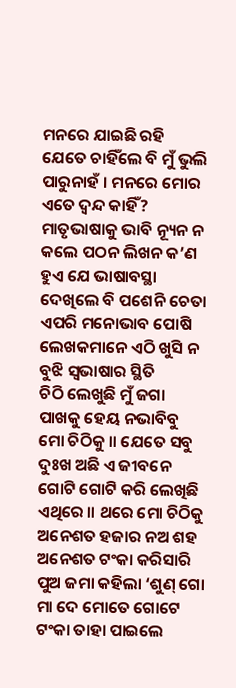ମନରେ ଯାଇଛି ରହି ଯେତେ ଚାହିଁଲେ ବି ମୁଁ ଭୁଲି ପାରୁନାହଁ । ମନରେ ମୋର ଏତେ ଦ୍ୱନ୍ଦ କାହିଁ?
ମାତୃଭାଷାକୁ ଭାବି ନ୍ୟୂନ ନ କଲେ ପଠନ ଲିଖନ କ’ଣ ହୁଏ ଯେ ଭାଷାବସ୍ଥା ଦେଖିଲେ ବି ପଶେନି ଚେତା ଏପରି ମନୋଭାବ ପୋଷି ଲେଖକମାନେ ଏଠି ଖୁସି ନ ବୁଝି ସ୍ୱଭାଷାର ସ୍ଥିତି
ଚିଠି ଲେଖୁଛି ମୁଁ ଜଗା ପାଖକୁ ହେୟ ନଭାବିବୁ ମୋ ଚିଠିକୁ ॥ ଯେତେ ସବୁ ଦୁଃଖ ଅଛି ଏ ଜୀବନେ ଗୋଟି ଗୋଟି କରି ଲେଖିଛି ଏଥିରେ ॥ ଥରେ ମୋ ଚିଠିକୁ
ଅନେଶତ ହଜାର ନଅ ଶହ ଅନେଶତ ଟଂକା କରିସାରି ପୁଅ ଜମା କହିଲା ‘ଶୁଣ୍ ଗୋ ମା ଦେ ମୋତେ ଗୋଟେ ଟଂକା ତାହା ପାଇଲେ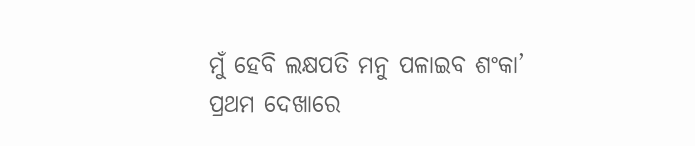ମୁଁ ହେବି ଲକ୍ଷପତି ମନୁ ପଳାଇବ ଶଂକା’
ପ୍ରଥମ ଦେଖାରେ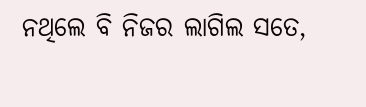ନଥିଲେ ବି ନିଜର ଲାଗିଲ ସତେ,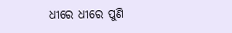ଧୀରେ ଧୀରେ ପୁଣି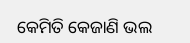କେମିତି କେଜାଣି ଭଲ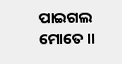ପାଇଗଲ ମୋତେ ॥